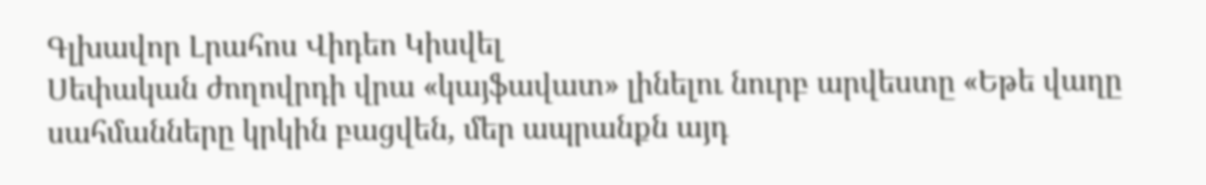Գլխավոր Լրահոս Վիդեո Կիսվել
Սեփական ժողովրդի վրա «կայֆավատ» լինելու նուրբ արվեստը «Եթե վաղը սահմանները կրկին բացվեն, մեր ապրանքն այդ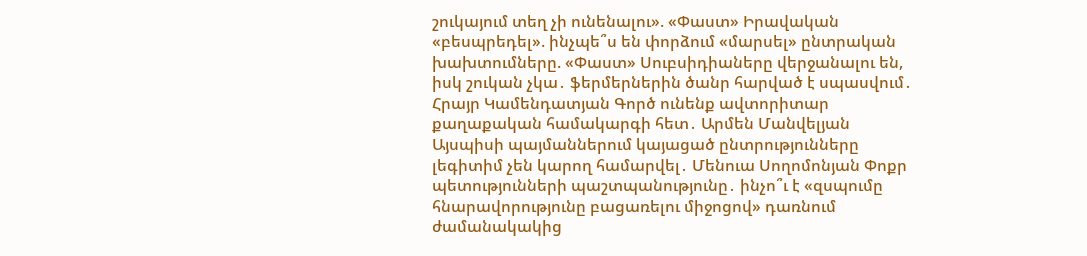շուկայում տեղ չի ունենալու». «Փաստ» Իրավական «բեսպրեդել». ինչպե՞ս են փորձում «մարսել» ընտրական խախտումները. «Փաստ» Սուբսիդիաները վերջանալու են, իսկ շուկան չկա․ ֆերմերներին ծանր հարված է սպասվում․ Հրայր Կամենդատյան Գործ ունենք ավտորիտար քաղաքական համակարգի հետ․ Արմեն Մանվելյան Այսպիսի պայմաններում կայացած ընտրությունները լեգիտիմ չեն կարող համարվել․ Մենուա Սողոմոնյան Փոքր պետությունների պաշտպանությունը․ ինչո՞ւ է «զսպումը հնարավորությունը բացառելու միջոցով» դառնում ժամանակակից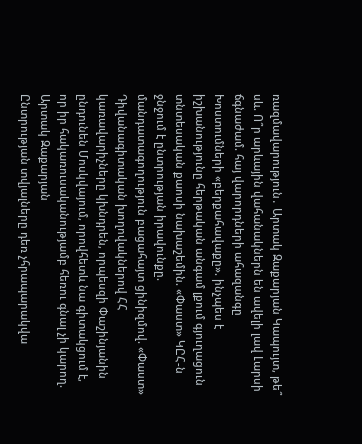ռազմավարություն․ Արտակ Զաքարյան Կապույտ, թե՞ սև. Ո՞ր արևային վահանակներն են ավելի լավ Լարսի ճգնաժամ. հայ վարորդների ահազանգը Խոստումների «բերքահավաքը». ինչպես է իշխանությունը հերթական անգամ լքում գյուղացուն տնտեսական քաոսի նախաշեմին. «Փաստ» ԿԸՀ-ն ջնջում է ընտրության իրավունքը. մանդատագողություն բացահայտ ցինիզմով. «Փաստ» Դիվանագիտական խողովակներով ՀՀ կառավարիչները կխնդրեն, որպեսզի Փաշինյանին ընդունեն Մոսկվայում, որովհետև նա գիտակցում է, որ իր հակառուսականությամբ հեռու գնալ չի կարող. Արտակ Զաքարյան
Ընտրության տվյալները դեռ չհրապարակվա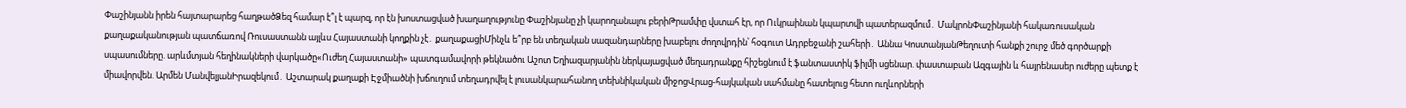Փաշինյանն իրեն հայտարարեց հաղթածՁեզ համար է՞լ է պարզ, որ էն խոստացված խաղաղությունը Փաշինյանը չի կարողանալու բերիԹրամփը վստահ էր, որ Ուկրաինան կպարտվի պատերազմում․ ՄակրոնՓաշինյանի հակառուսական քաղաքականության պատճառով Ռուսաստանն այլևս Հայաստանի կողքին չէ․ քաղաքացիՄինչև ե՞րբ են տեղական սազանդարները խաբելու ժողովրդին՝ հօգուտ Ադրբեջանի շահերի․ Աննա ԿոստանյանԹեղուտի հանքի շուրջ մեծ գործարքի սպասումները. արևմտյան հեղինակների վարկածը«Ուժեղ Հայաստանի» պատգամավորի թեկնածու Աշոտ Եղիազարյանին ներկայացված մեղադրանքը հիշեցնում է ֆանտաստիկ ֆիլմի սցենար. փաստաբան Ազգային և հայրենասեր ուժերը պետք է միավորվեն. Արմեն ՄանվելյանԻրազեկում․ Աշտարակ քաղաքի Էջմիածնի խճուղում տեղադրվել է լուսանկարահանող տեխնիկական միջոցՎրաց-հայկական սահմանը հատելուց հետո ուղևորների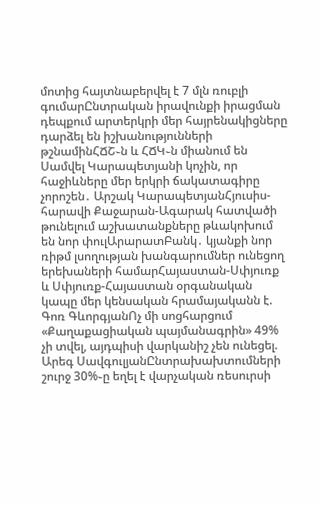մոտից հայտնաբերվել է 7 մլն ռուբլի գումարԸնտրական իրավունքի իրացման դեպքում արտերկրի մեր հայրենակիցները դարձել են իշխանությունների թշնամինՀՃՇ֊ն և ՀՃԿ֊ն միանում են Սամվել Կարապետյանի կոչին, որ հաջիևները մեր երկրի ճակատագիրը չորոշեն․ Արշակ ԿարապետյանՀյուսիս-հարավի Քաջարան-Ագարակ հատվածի թունելում աշխատանքները թևակոխում են նոր փուլԱրարատԲանկ․ կյանքի նոր ռիթմ լսողության խանգարումներ ունեցող երեխաների համարՀայաստան-Սփյուռք և Սփյուռք-Հայաստան օրգանական կապը մեր կենսական հրամայականն է. Գոռ ԳևորգյանՈչ մի սոցհարցում «Քաղաքացիական պայմանագրին» 49% չի տվել, այդպիսի վարկանիշ չեն ունեցել. Արեգ ՍավգուլյանԸնտրախախտումների շուրջ 30%֊ը եղել է վարչական ռեսուրսի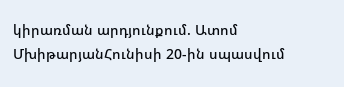կիրառման արդյունքում. Ատոմ ՄխիթարյանՀունիսի 20-ին սպասվում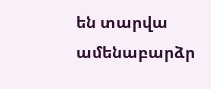են տարվա ամենաբարձր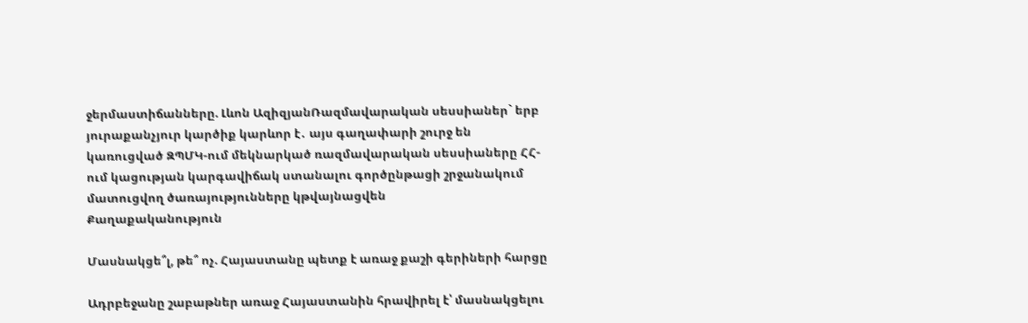ջերմաստիճանները. Լևոն ԱզիզյանՌազմավարական սեսսիաներ` երբ յուրաքանչյուր կարծիք կարևոր է․ այս գաղափարի շուրջ են կառուցված ԶՊՄԿ-ում մեկնարկած ռազմավարական սեսսիաները ՀՀ-ում կացության կարգավիճակ ստանալու գործընթացի շրջանակում մատուցվող ծառայությունները կթվայնացվեն
Քաղաքականություն

Մասնակցե՞լ, թե՞ ոչ. Հայաստանը պետք է առաջ քաշի գերիների հարցը

Ադրբեջանը շաբաթներ առաջ Հայաստանին հրավիրել է՝ մասնակցելու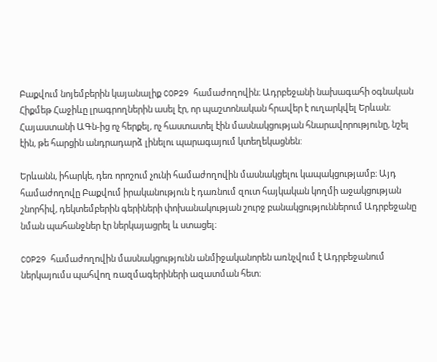Բաքվում նոյեմբերին կայանալիք COP29 համաժողովին։ Ադրբեջանի նախագահի օգնական Հիքմեթ Հաջիևը լրագրողներին ասել էր, որ պաշտոնական հրավեր է ուղարկվել Երևան։ Հայաստանի ԱԳն-ից ոչ հերքել, ոչ հաստատել էին մասնակցության հնարավորությունը, նշել էին, թե հարցին անդրադարձ լինելու պարագայում կտեղեկացնեն:

Երևանն, իհարկե, դեռ որոշում չունի համաժողովին մասնակցելու կապակցությամբ։ Այդ համաժողովը Բաքվում իրականություն է դառնում զուտ հայկական կողմի աջակցության շնորհիվ, դեկտեմբերին գերիների փոխանակության շուրջ բանակցություններում Ադրբեջանը նման պահանջներ էր ներկայացրել և ստացել։

COP29 համաժողովին մասնակցությունն անմիջականորեն առնչվում է Ադրբեջանում ներկայումս պահվող ռազմագերիների ազատման հետ։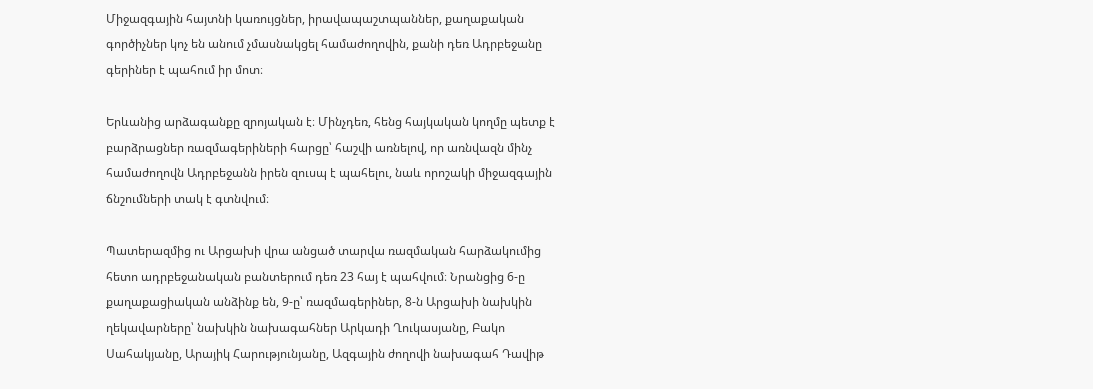Միջազգային հայտնի կառույցներ, իրավապաշտպաններ, քաղաքական գործիչներ կոչ են անում չմասնակցել համաժողովին, քանի դեռ Ադրբեջանը գերիներ է պահում իր մոտ։

Երևանից արձագանքը զրոյական է։ Մինչդեռ, հենց հայկական կողմը պետք է բարձրացներ ռազմագերիների հարցը՝ հաշվի առնելով, որ առնվազն մինչ համաժողովն Ադրբեջանն իրեն զուսպ է պահելու, նաև որոշակի միջազգային ճնշումների տակ է գտնվում։

Պատերազմից ու Արցախի վրա անցած տարվա ռազմական հարձակումից հետո ադրբեջանական բանտերում դեռ 23 հայ է պահվում։ Նրանցից 6-ը քաղաքացիական անձինք են, 9-ը՝ ռազմագերիներ, 8-ն Արցախի նախկին ղեկավարները՝ նախկին նախագահներ Արկադի Ղուկասյանը, Բակո Սահակյանը, Արայիկ Հարությունյանը, Ազգային ժողովի նախագահ Դավիթ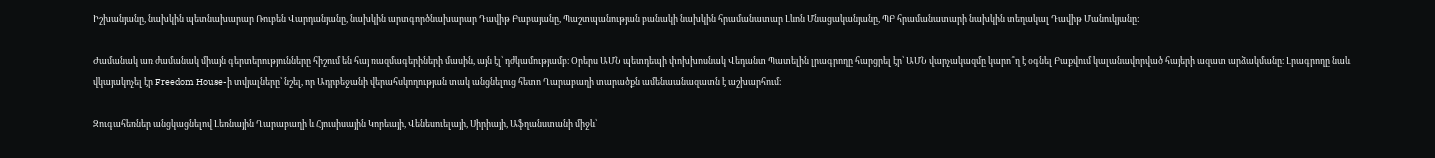Իշխանյանը, նախկին պետնախարար Ռուբեն Վարդանյանը, նախկին արտգործնախարար Դավիթ Բաբայանը, Պաշտպանության բանակի նախկին հրամանատար Լևոն Մնացականյանը, ՊԲ հրամանատարի նախկին տեղակալ Դավիթ Մանուկյանը:

Ժամանակ առ ժամանակ միայն գերտերությունները հիշում են հայ ռազմագերիների մասին, այն էլ՝ դժկամությամբ։ Օրերս ԱՄՆ պետդեպի փոխխոսնակ Վեդանտ Պատելին լրագրողը հարցրել էր՝ ԱՄՆ վարչակազմը կարո՞ղ է օգնել Բաքվում կալանավորված հայերի ազատ արձակմանը։ Լրագրողը նաև վկայակոչել էր Freedom House-ի տվյալները՝ նշել, որ Ադրբեջանի վերահսկողության տակ անցնելուց հետո Ղարաբաղի տարածքն ամենաանազատն է աշխարհում։

Զուգահեռներ անցկացնելով Լեռնային Ղարաբաղի և Հյուսիսային Կորեայի, Վենեսուելայի, Սիրիայի, Աֆղանստանի միջև՝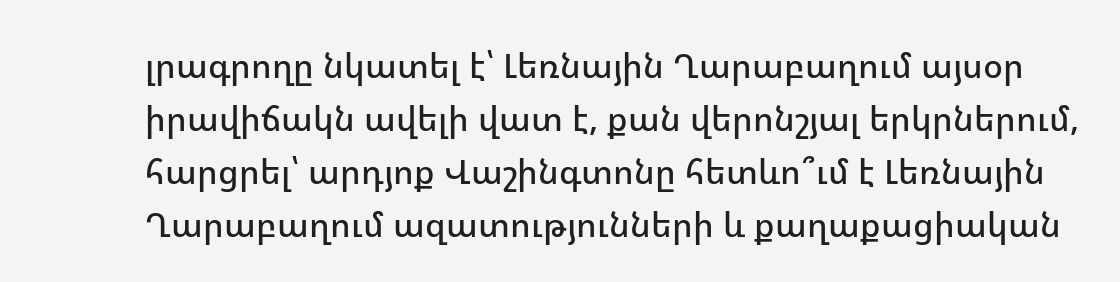լրագրողը նկատել է՝ Լեռնային Ղարաբաղում այսօր իրավիճակն ավելի վատ է, քան վերոնշյալ երկրներում, հարցրել՝ արդյոք Վաշինգտոնը հետևո՞ւմ է Լեռնային Ղարաբաղում ազատությունների և քաղաքացիական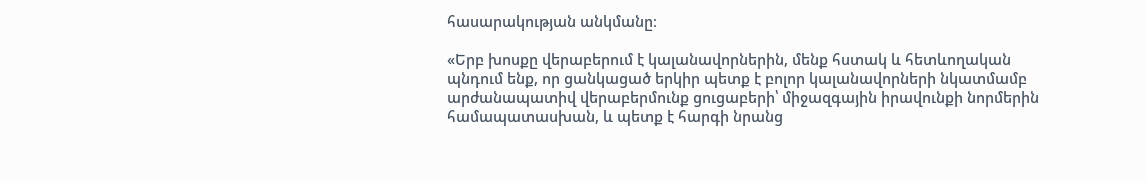հասարակության անկմանը։

«Երբ խոսքը վերաբերում է կալանավորներին, մենք հստակ և հետևողական պնդում ենք, որ ցանկացած երկիր պետք է բոլոր կալանավորների նկատմամբ արժանապատիվ վերաբերմունք ցուցաբերի՝ միջազգային իրավունքի նորմերին համապատասխան, և պետք է հարգի նրանց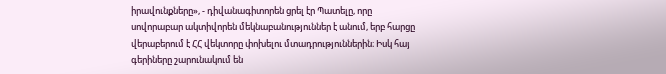իրավունքները», - դիվանագիտորեն ցրել էր Պատելը, որը սովորաբար ակտիվորեն մեկնաբանություններ է անում, երբ հարցը վերաբերում է ՀՀ վեկտորը փոխելու մտադրություններին։ Իսկ հայ գերիները շարունակում են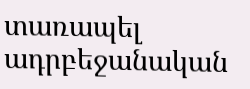տառապել ադրբեջանական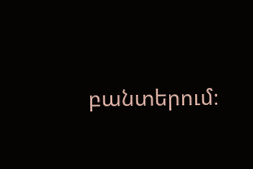բանտերում։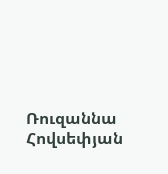Ռուզաննա Հովսեփյան